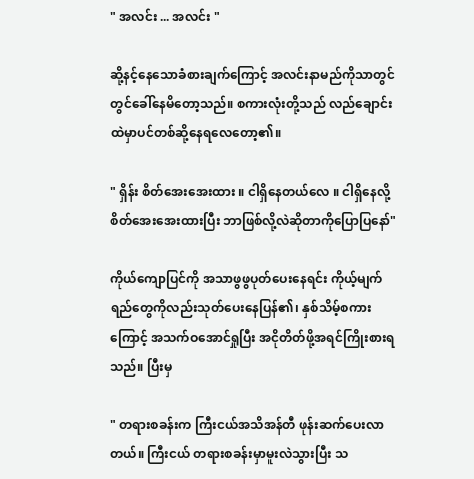" အလင်း ... အလင်း "

ဆို့နင့်နေသောခံစားချက်ကြောင့် အလင်းနာမည်ကိုသာတွင်တွင်ခေါ်နေမိတော့သည်။ စကားလုံးတို့သည် လည်ချောင်းထဲမှာပင်တစ်ဆို့နေရလေတော့၏။

" ရှိန်း စိတ်အေးအေးထား ။ ငါရှိနေတယ်လေ ။ ငါရှိနေလို့စိတ်အေးအေးထားပြီး ဘာဖြစ်လို့လဲဆိုတာကိုပြောပြနော်"

ကိုယ်ကျောပြင်ကို အသာဖွဖွပုတ်ပေးနေရင်း ကိုယ့်မျက်ရည်တွေကိုလည်းသုတ်ပေးနေပြန်၏၊ နှစ်သိမ့်စကားကြောင့် အသက်ဝအောင်ရှုပြီး အငိုတိတ်ဖို့အရင်ကြိုးစားရသည်။ ပြီးမှ

" တရားစခန်းက ကြီးငယ်အသိအန်တီ ဖုန်းဆက်ပေးလာတယ်။ ကြီးငယ် တရားစခန်းမှာမူးလဲသွားပြီး သ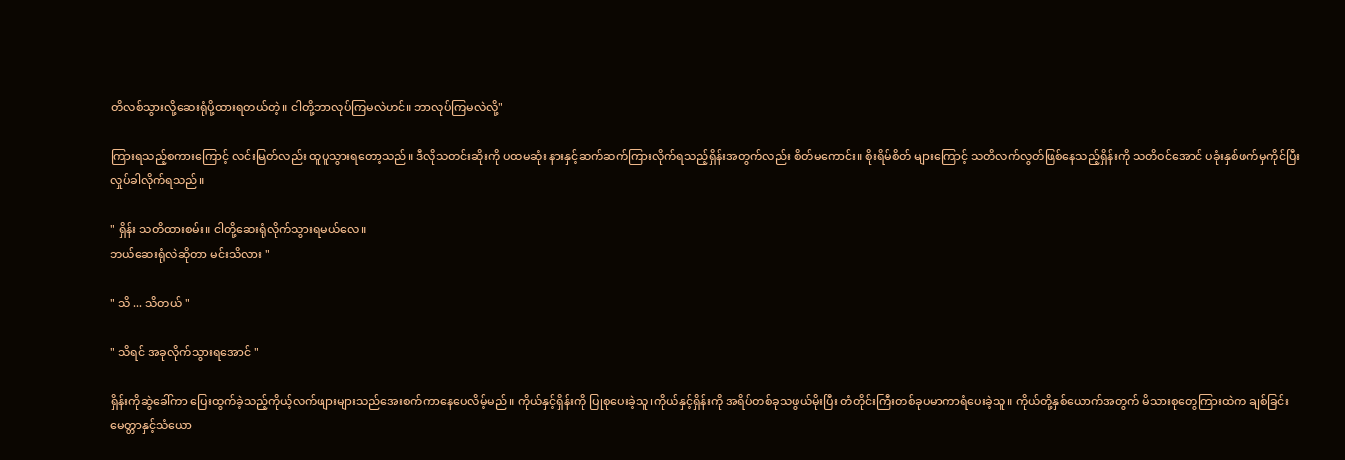တိလစ်သွားလို့ဆေးရုံပို့ထားရတယ်တဲ့။ ငါတို့ဘာလုပ်ကြမလဲဟင်။ ဘာလုပ်ကြမလဲလို့"

ကြားရသည့်စကားကြောင့် လင်းမြတ်လည်း ထူပူသွားရတော့သည်။ ဒီလိုသတင်းဆိုးကို ပထမဆုံး နားနှင့်ဆက်ဆက်ကြားလိုက်ရသည့်ရှိန်းအတွက်လည်း စိတ်မကောင်း။ စိုးရိမ်စိတ် များကြောင့် သတိလက်လွတ်ဖြစ်နေသည့်ရှိန်းကို သတိဝင်အောင် ပခုံးနှစ်ဖက်မှကိုင်ပြီးလှုပ်ခါလိုက်ရသည်။

" ရှိန်း သတိထားစမ်း။ ငါတို့ဆေးရုံလိုက်သွားရမယ်လေ။
ဘယ်ဆေးရုံလဲဆိုတာ မင်းသိလား "

" သိ ... သိတယ် "

" သိရင် အခုလိုက်သွားရအောင် "

ရှိန်းကိုဆွဲခေါ်ကာ ပြေးထွက်ခဲ့သည့်ကိုယ့်လက်ဖျားများသည်အေးစက်ကာနေပေလိမ့်မည်။ ကိုယ်နှင့်ရှိန်းကို ပြုစုပေးခဲ့သူ၊ကိုယ်နှင့်ရှိန်းကို အရိပ်တစ်ခုသဖွယ်မိုးပြီး တံတိုင်းကြီးတစ်ခုပမာကာရံပေးခဲ့သူ။ ကိုယ်တို့နှစ်ယောက်အတွက် မိသားစုတွေကြားထဲက ချစ်ခြင်းမေတ္တာနှင့်သံယော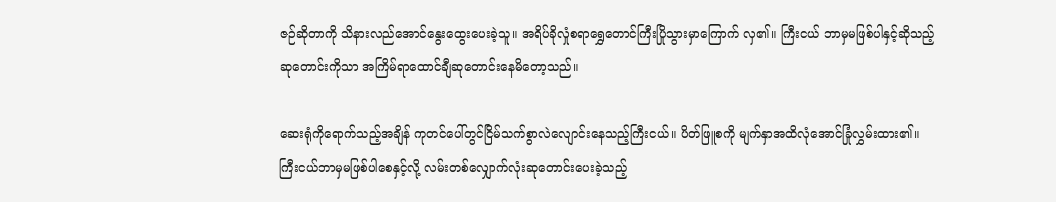ဇဉ်ဆိုတာကို သိနားလည်အောင်နွေးထွေးပေးခဲ့သူ။ အရိပ်ခိုလှုံစရာရွှေတောင်ကြီးပြိုသွားမှာကြောက် လှ၏။ ကြီးငယ် ဘာမှမဖြစ်ပါနှင့်ဆိုသည့်ဆုတောင်းကိုသာ အကြိမ်ရာထောင်ချီဆုတောင်းနေမိတော့သည်။

ဆေးရုံကိုရောက်သည့်အချိန် ကုတင်ပေါ်တွင်ငြိမ်သက်စွာလဲလျောင်းနေသည့်ကြီးငယ်။ ပိတ်ဖြူစကို မျက်နှာအထိလုံအောင်ခြုံလွှမ်းထား၏။ ကြီးငယ်ဘာမှမဖြစ်ပါစေနှင့်လို့ လမ်းတစ်လျှောက်လုံးဆုတောင်းပေးခဲ့သည့်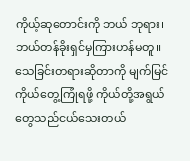ကိုယ့်ဆုတောင်းကို ဘယ် ဘုရား၊ ဘယ်တန်ခိုးရှင်မှကြားဟန်မတူ။ သေခြင်းတရားဆိုတာကို မျက်မြင်ကိုယ်တွေ့ကြုံရဖို့ ကိုယ်တို့အရွယ်တွေသည်ငယ်သေးတယ်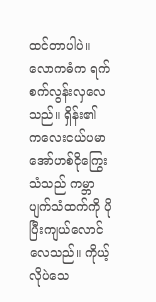ထင်တာပါပဲ။ လောကဓံက ရက်စက်လွန်းလှလေသည်။ ရှိန်း၏ ကလေးငယ်ပမာ အော်ဟစ်ငိုကြွေးသံသည် ကမ္ဘာပျက်သံထက်ကို ပိုပြီးကျယ်လောင်လေသည်။ ကိုယ့်လိုပဲသေ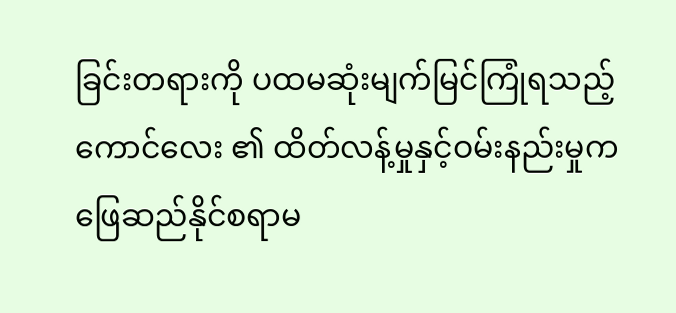ခြင်းတရားကို ပထမဆုံးမျက်မြင်ကြုံရသည့်ကောင်လေး ၏ ထိတ်လန့်မှုနှင့်ဝမ်းနည်းမှုက ဖြေဆည်နိုင်စရာမ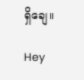ရှိချေ။

Hey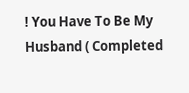! You Have To Be My Husband ( Completed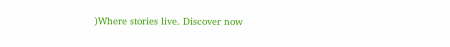)Where stories live. Discover now